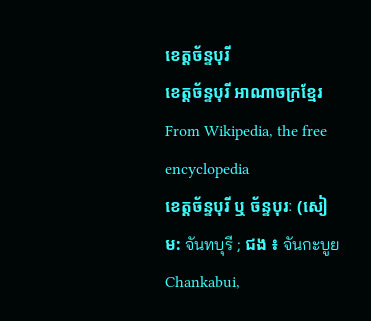ខេត្តច័ន្ទបុរី
ខេត្តច័ន្ទបុរី អាណាចក្រខ្មែរ From Wikipedia, the free encyclopedia
ខេត្តច័ន្ទបុរី ឬ ច័ន្ទបុរៈ (សៀម: จันทบุรี ; ជង ៖ จันกะบูย Chankabui,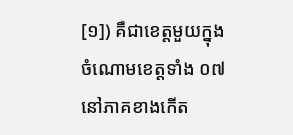[១]) គឺជាខេត្តមួយក្នុងចំណោមខេត្តទាំង ០៧ នៅភាគខាងកើត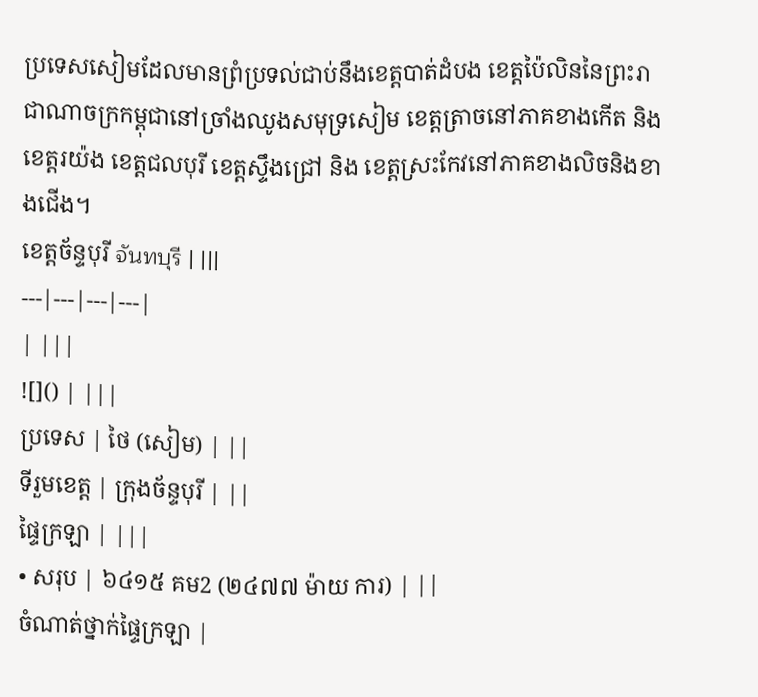ប្រទេសសៀមដែលមានព្រំប្រទល់ជាប់នឹងខេត្តបាត់ដំបង ខេត្តប៉ៃលិននៃព្រះរាជាណាចក្រកម្ពុជានៅច្រាំងឈូងសមុទ្រសៀម ខេត្តត្រាចនៅភាគខាងកើត និង ខេត្តរយ៉ង ខេត្តជលបុរី ខេត្តស្ទឹងជ្រៅ និង ខេត្តស្រះកែវនៅភាគខាងលិចនិងខាងជើង។
ខេត្តច័ន្ទបុរី จันทบุรี | |||
---|---|---|---|
| |||
![]() | |||
ប្រទេស | ថៃ (សៀម) | ||
ទីរួមខេត្ត | ក្រុងច័ន្ទបុរី | ||
ផ្ទៃក្រឡា | |||
• សរុប | ៦៤១៥ គម2 (២៤៧៧ ម៉ាយ ការ) | ||
ចំណាត់ថ្នាក់ផ្ទៃក្រឡា |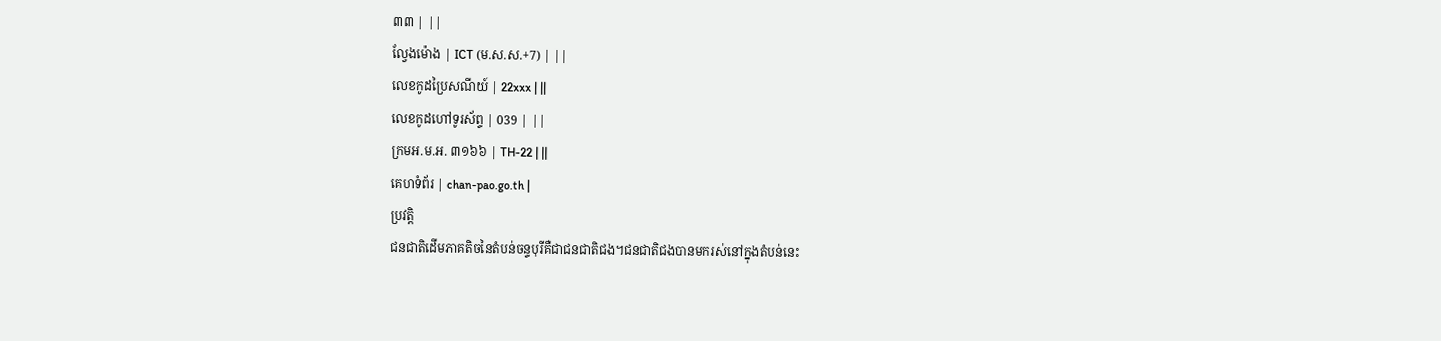៣៣ | ||
ល្វែងម៉ោង | ICT (ម.ស.ស.+7) | ||
លេខកូដប្រៃសណីយ៍ | 22xxx | ||
លេខកូដហៅទូរស័ព្ទ | 039 | ||
ក្រមអ.ម.អ. ៣១៦៦ | TH-22 | ||
គេហទំព័រ | chan-pao.go.th |
ប្រវត្តិ
ជនជាតិដើមភាគតិចនៃតំបន់ចន្ទបុរីគឺជាជនជាតិជង។ជនជាតិជងបានមករស់នៅក្នុងតំបន់នេះ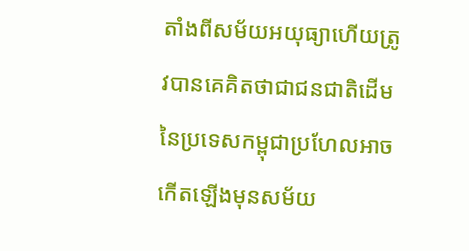តាំងពីសម័យអយុធ្យាហើយត្រូវបានគេគិតថាជាជនជាតិដើមនៃប្រទេសកម្ពុជាប្រហែលអាចកើតឡើងមុនសម័យ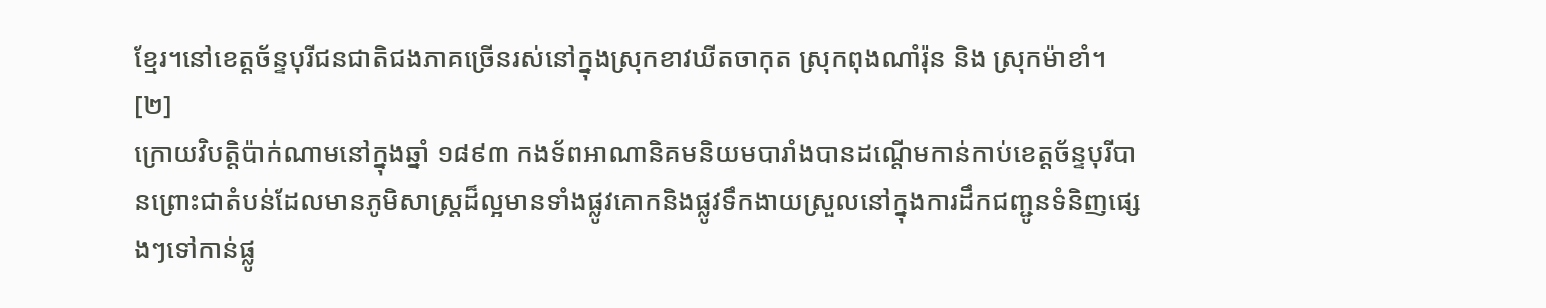ខ្មែរ។នៅខេត្តច័ន្ទបុរីជនជាតិជងភាគច្រើនរស់នៅក្នុងស្រុកខាវឃីតចាកុត ស្រុកពុងណាំរ៉ុន និង ស្រុកម៉ាខាំ។ [២]
ក្រោយវិបត្តិប៉ាក់ណាមនៅក្នុងឆ្នាំ ១៨៩៣ កងទ័ពអាណានិគមនិយមបារាំងបានដណ្ដើមកាន់កាប់ខេត្តច័ន្ទបុរីបានព្រោះជាតំបន់ដែលមានភូមិសាស្រ្តដ៏ល្អមានទាំងផ្លូវគោកនិងផ្លូវទឹកងាយស្រួលនៅក្នុងការដឹកជញ្ជូនទំនិញផ្សេងៗទៅកាន់ផ្លូ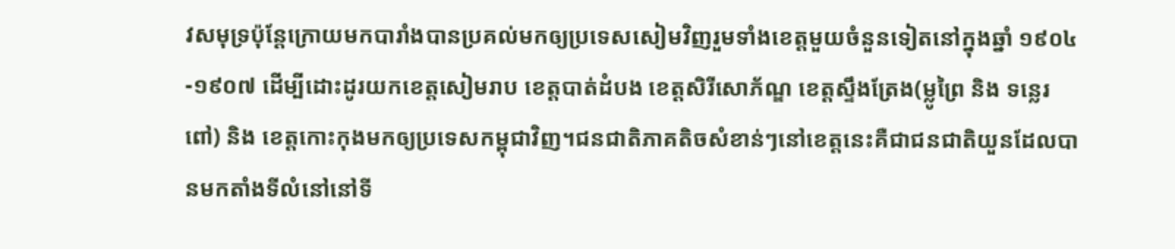វសមុទ្រប៉ុន្តែក្រោយមកបារាំងបានប្រគល់មកឲ្យប្រទេសសៀមវិញរួមទាំងខេត្តមួយចំនួនទៀតនៅក្នុងឆ្នាំ ១៩០៤-១៩០៧ ដើម្បីដោះដូរយកខេត្តសៀមរាប ខេត្តបាត់ដំបង ខេត្តសិរីសោភ័ណ្ឌ ខេត្តស្ទឹងត្រែង(ម្លូព្រៃ និង ទន្លេរពៅ) និង ខេត្តកោះកុងមកឲ្យប្រទេសកម្ពុជាវិញ។ជនជាតិភាគតិចសំខាន់ៗនៅខេត្តនេះគឺជាជនជាតិយួនដែលបានមកតាំងទីលំនៅនៅទី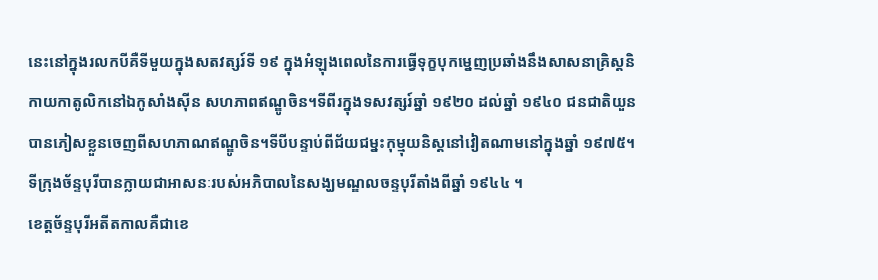នេះនៅក្នុងរលកបីគឺទីមួយក្នុងសតវត្សរ៍ទី ១៩ ក្នុងអំឡុងពេលនៃការធ្វើទុក្ខបុកម្នេញប្រឆាំងនឹងសាសនាគ្រិស្តនិកាយកាតូលិកនៅឯកូសាំងស៊ីន សហភាពឥណ្ឌូចិន។ទីពីរក្នុងទសវត្សរ៍ឆ្នាំ ១៩២០ ដល់ឆ្នាំ ១៩៤០ ជនជាតិយួនបានភៀសខ្លួនចេញពីសហភាណឥណ្ឌូចិន។ទីបីបន្ទាប់ពីជ័យជម្នះកុម្មុយនិស្តនៅវៀតណាមនៅក្នុងឆ្នាំ ១៩៧៥។ទីក្រុងច័ន្ទបុរីបានក្លាយជាអាសនៈរបស់អភិបាលនៃសង្ឃមណ្ឌលចន្ទបុរីតាំងពីឆ្នាំ ១៩៤៤ ។
ខេត្តច័ន្ទបុរីអតីតកាលគឺជាខេ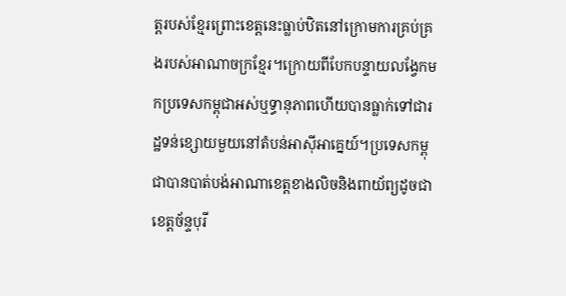ត្តរបស់ខ្មែរព្រោះខេត្តនេះធ្លាប់ឋិតនៅក្រោមការគ្រប់គ្រងរបស់អាណាចក្រខ្មែរ។ក្រោយពីបែកបន្ទាយលង្វែកមកប្រទេសកម្ពុជាអស់ឬទ្ធានុភាពហើយបានធ្លាក់ទៅជារដ្ឋទន់ខ្សោយមួយនៅតំបន់អាស៊ីអាគ្នេយ៍។ប្រទេសកម្ពុជាបានបាត់បង់អាណាខេត្តខាងលិចនិងពាយ័ព្យដូចជាខេត្តច័ន្ទបុរី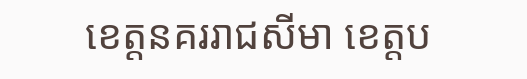ខេត្តនគររាជសីមា ខេត្តប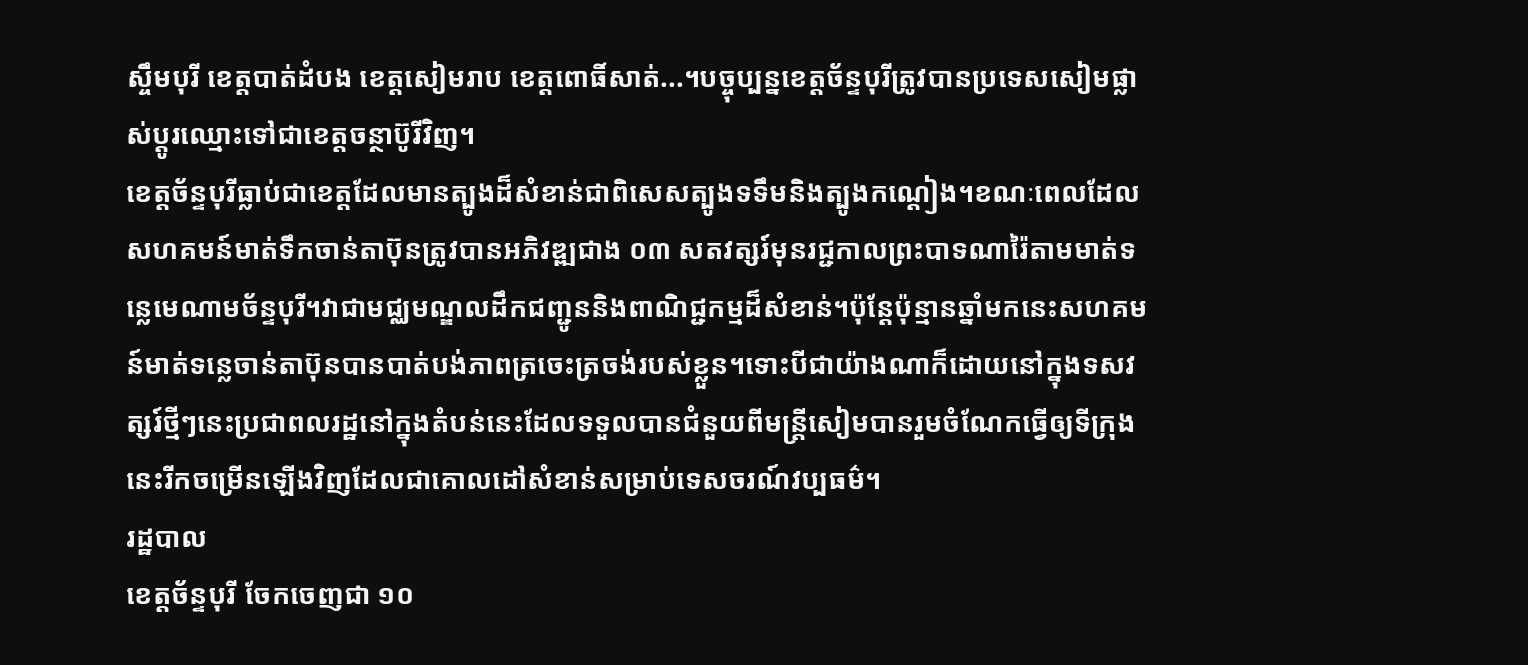ស្ចឹមបុរី ខេត្តបាត់ដំបង ខេត្តសៀមរាប ខេត្តពោធិ៍សាត់...។បច្ចុប្បន្នខេត្តច័ន្ទបុរីត្រូវបានប្រទេសសៀមផ្លាស់ប្តូរឈ្មោះទៅជាខេត្តចន្ថាប៊ូរីវិញ។
ខេត្តច័ន្ទបុរីធ្លាប់ជាខេត្តដែលមានត្បូងដ៏សំខាន់ជាពិសេសត្បូងទទឹមនិងត្បូងកណ្តៀង។ខណៈពេលដែលសហគមន៍មាត់ទឹកចាន់តាប៊ុនត្រូវបានអភិវឌ្ឍជាង ០៣ សតវត្សរ៍មុនរជ្ជកាលព្រះបាទណារ៉ៃតាមមាត់ទន្លេមេណាមច័ន្ទបុរី។វាជាមជ្ឈមណ្ឌលដឹកជញ្ជូននិងពាណិជ្ជកម្មដ៏សំខាន់។ប៉ុន្តែប៉ុន្មានឆ្នាំមកនេះសហគមន៍មាត់ទន្លេចាន់តាប៊ុនបានបាត់បង់ភាពត្រចេះត្រចង់របស់ខ្លួន។ទោះបីជាយ៉ាងណាក៏ដោយនៅក្នុងទសវត្សរ៍ថ្មីៗនេះប្រជាពលរដ្ឋនៅក្នុងតំបន់នេះដែលទទួលបានជំនួយពីមន្ត្រីសៀមបានរួមចំណែកធ្វើឲ្យទីក្រុងនេះរីកចម្រើនឡើងវិញដែលជាគោលដៅសំខាន់សម្រាប់ទេសចរណ៍វប្បធម៌។
រដ្ឋបាល
ខេត្តច័ន្ទបុរី ចែកចេញជា ១០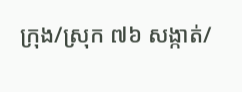ក្រុង/ស្រុក ៧៦ សង្កាត់/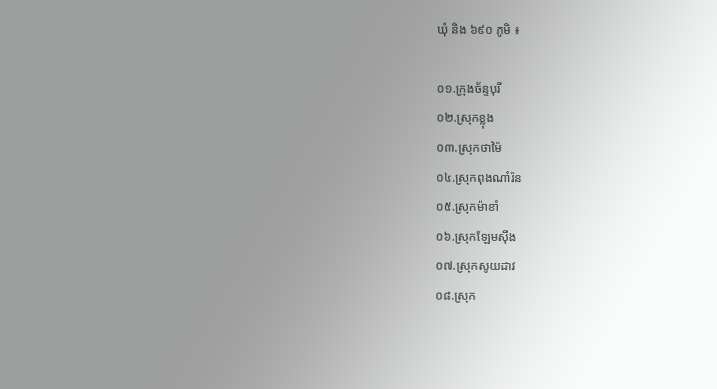ឃុំ និង ៦៩០ ភូមិ ៖

០១.ក្រុងច័ន្ទបុរី
០២.ស្រុកខ្លុង
០៣.ស្រុកថាម៉ៃ
០៤.ស្រុកពុងណាំរ៉ន
០៥.ស្រុកម៉ាខាំ
០៦.ស្រុកឡែមស៊ីង
០៧.ស្រុកសូយដាវ
០៨.ស្រុក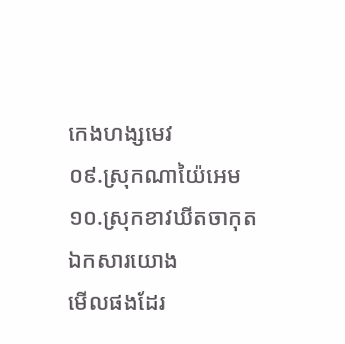កេងហង្សមេវ
០៩.ស្រុកណាយ៉ៃអេម
១០.ស្រុកខាវឃីតចាកុត
ឯកសារយោង
មើលផងដែរ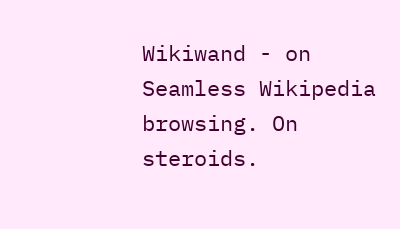Wikiwand - on
Seamless Wikipedia browsing. On steroids.